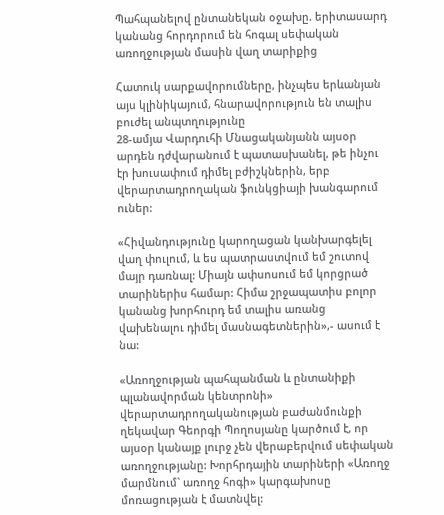Պահպանելով ընտանեկան օջախը. երիտասարդ կանանց հորդորում են հոգալ սեփական առողջության մասին վաղ տարիքից

Հատուկ սարքավորումները, ինչպես երևանյան այս կլինիկայում, հնարավորություն են տալիս բուժել անպտղությունը
28-ամյա Վարդուհի Մնացականյանն այսօր արդեն դժվարանում է պատասխանել, թե ինչու էր խուսափում դիմել բժիշկներին, երբ վերարտադրողական ֆունկցիայի խանգարում ուներ:

«Հիվանդությունը կարողացան կանխարգելել վաղ փուլում, և ես պատրաստվում եմ շուտով մայր դառնալ: Միայն ափսոսում եմ կորցրած տարիներիս համար: Հիմա շրջապատիս բոլոր կանանց խորհուրդ եմ տալիս առանց վախենալու դիմել մասնագետներին»,- ասում է նա:

«Առողջության պահպանման և ընտանիքի պլանավորման կենտրոնի» վերարտադրողականության բաժանմունքի ղեկավար Գեորգի Պողոսյանը կարծում է, որ այսօր կանայք լուրջ չեն վերաբերվում սեփական առողջությանը: Խորհրդային տարիների «Առողջ մարմնում` առողջ հոգի» կարգախոսը մոռացության է մատնվել: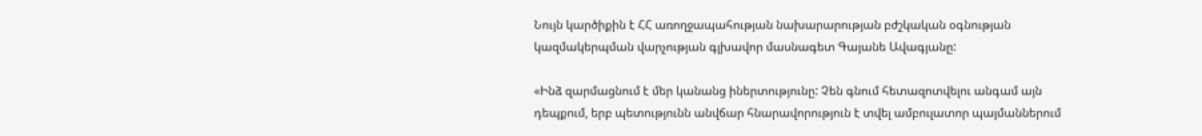Նույն կարծիքին է ՀՀ առողջապահության նախարարության բժշկական օգնության կազմակերպման վարչության գլխավոր մասնագետ Գայանե Ավագյանը:

«Ինձ զարմացնում է մեր կանանց իներտությունը: Չեն գնում հետազոտվելու անգամ այն դեպքում, երբ պետությունն անվճար հնարավորություն է տվել ամբուլատոր պայմաններում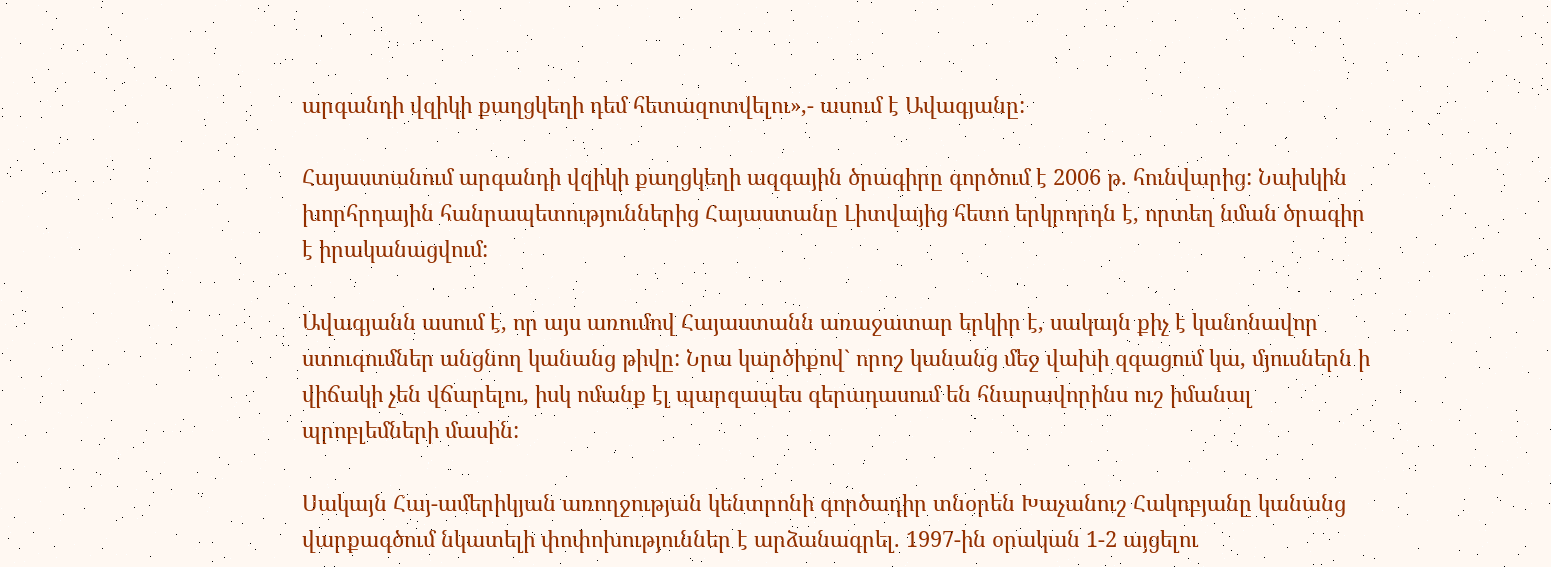արգանդի վզիկի քաղցկեղի դեմ հետազոտվելու»,- ասում է Ավագյանը:

Հայաստանում արգանդի վզիկի քաղցկեղի ազգային ծրագիրը գործում է 2006 թ. հունվարից: Նախկին խորհրդային հանրապետություններից Հայաստանը Լիտվայից հետո երկրորդն է, որտեղ նման ծրագիր է իրականացվում:

Ավագյանն ասում է, որ այս առումով Հայաստանն առաջատար երկիր է, սակայն քիչ է կանոնավոր ստուգումներ անցնող կանանց թիվը: Նրա կարծիքով` որոշ կանանց մեջ վախի զգացում կա, մյուսներն ի վիճակի չեն վճարելու, իսկ ոմանք էլ պարզապես գերադասում են հնարավորինս ուշ իմանալ պրոբլեմների մասին:

Սակայն Հայ-ամերիկյան առողջության կենտրոնի գործադիր տնօրեն Խաչանուշ Հակոբյանը կանանց վարքագծում նկատելի փոփոխություններ է արձանագրել. 1997-ին օրական 1-2 այցելու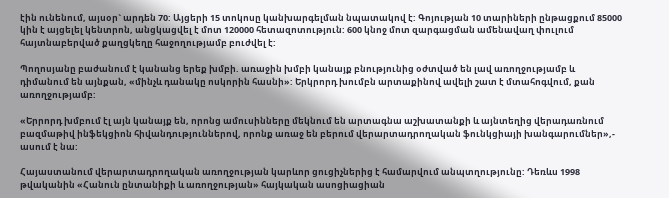էին ունենում, այսօր` արդեն 70: Այցերի 15 տոկոսը կանխարգելման նպատակով է: Գոյության 10 տարիների ընթացքում 85000 կին է այցելել կենտրոն, անցկացվել է մոտ 120000 հետազոտություն: 600 կնոջ մոտ զարգացման ամենավաղ փուլում հայտնաբերված քաղցկեղը հաջողությամբ բուժվել է:

Պողոսյանը բաժանում է կանանց երեք խմբի. առաջին խմբի կանայք բնությունից օժտված են լավ առողջությամբ և դիմանում են այնքան, «մինչև դանակը ոսկորին հասնի»: Երկրորդ խումբն արտաքինով ավելի շատ է մտահոգվում, քան առողջությամբ:

«Երրորդ խմբում էլ այն կանայք են, որոնց ամուսինները մեկնում են արտագնա աշխատանքի և այնտեղից վերադառնում բազմաթիվ ինֆեկցիոն հիվանդություններով, որոնք առաջ են բերում վերարտադրողական ֆունկցիայի խանգարումներ»,- ասում է նա:

Հայաստանում վերարտադրողական առողջության կարևոր ցուցիչներից է համարվում անպտղությունը: Դեռևս 1998 թվականին «Հանուն ընտանիքի և առողջության» հայկական ասոցիացիան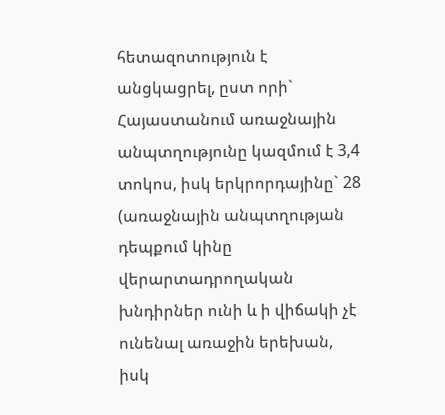հետազոտություն է անցկացրել, ըստ որի` Հայաստանում առաջնային անպտղությունը կազմում է 3,4 տոկոս, իսկ երկրորդայինը` 28 (առաջնային անպտղության դեպքում կինը վերարտադրողական խնդիրներ ունի և ի վիճակի չէ ունենալ առաջին երեխան, իսկ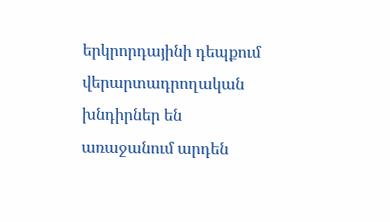երկրորդայինի դեպքում վերարտադրողական խնդիրներ են առաջանում արդեն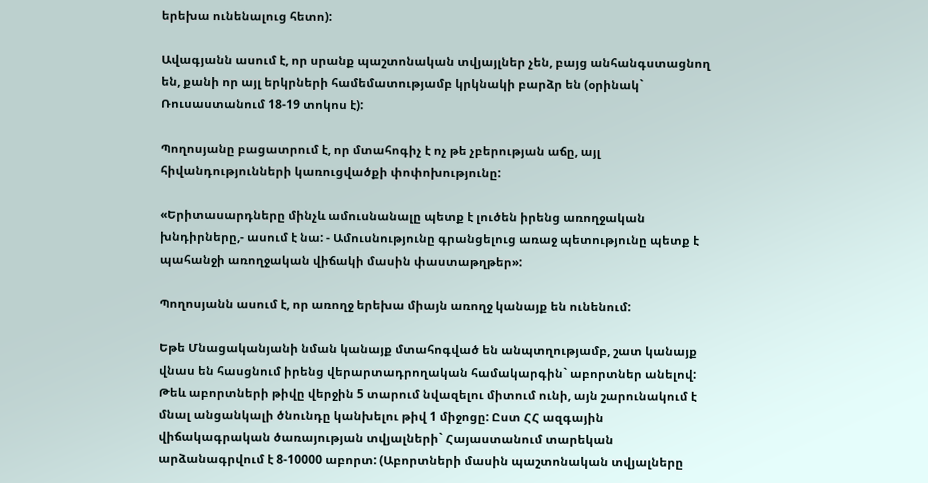երեխա ունենալուց հետո):

Ավագյանն ասում է, որ սրանք պաշտոնական տվյայլներ չեն, բայց անհանգստացնող են, քանի որ այլ երկրների համեմատությամբ կրկնակի բարձր են (օրինակ` Ռուսաստանում 18-19 տոկոս է):

Պողոսյանը բացատրում է, որ մտահոգիչ է ոչ թե չբերության աճը, այլ հիվանդությունների կառուցվածքի փոփոխությունը:

«Երիտասարդները մինչև ամուսնանալը պետք է լուծեն իրենց առողջական խնդիրները,- ասում է նա: - Ամուսնությունը գրանցելուց առաջ պետությունը պետք է պահանջի առողջական վիճակի մասին փաստաթղթեր»:

Պողոսյանն ասում է, որ առողջ երեխա միայն առողջ կանայք են ունենում:

Եթե Մնացականյանի նման կանայք մտահոգված են անպտղությամբ, շատ կանայք վնաս են հասցնում իրենց վերարտադրողական համակարգին` աբորտներ անելով: Թեև աբորտների թիվը վերջին 5 տարում նվազելու միտում ունի, այն շարունակում է մնալ անցանկալի ծնունդը կանխելու թիվ 1 միջոցը: Ըստ ՀՀ ազգային վիճակագրական ծառայության տվյալների` Հայաստանում տարեկան արձանագրվում է 8-10000 աբորտ: (Աբորտների մասին պաշտոնական տվյալները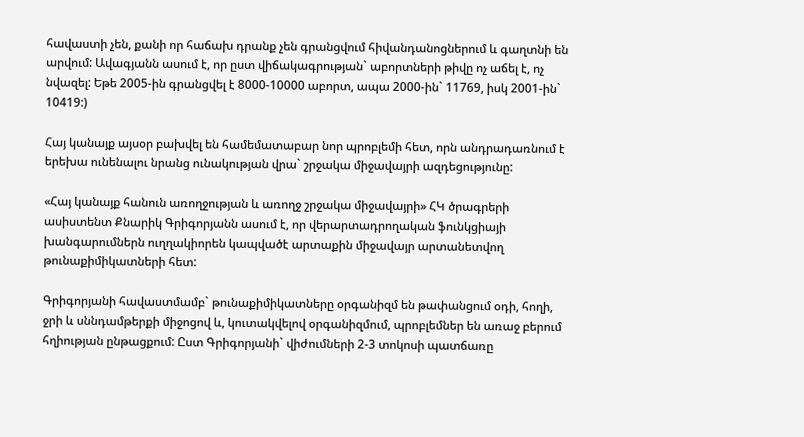հավաստի չեն, քանի որ հաճախ դրանք չեն գրանցվում հիվանդանոցներում և գաղտնի են արվում: Ավագյանն ասում է, որ ըստ վիճակագրության` աբորտների թիվը ոչ աճել է, ոչ նվազել: Եթե 2005-ին գրանցվել է 8000-10000 աբորտ, ապա 2000-ին` 11769, իսկ 2001-ին` 10419:)

Հայ կանայք այսօր բախվել են համեմատաբար նոր պրոբլեմի հետ, որն անդրադառնում է երեխա ունենալու նրանց ունակության վրա` շրջակա միջավայրի ազդեցությունը:

«Հայ կանայք հանուն առողջության և առողջ շրջակա միջավայրի» ՀԿ ծրագրերի ասիստենտ Քնարիկ Գրիգորյանն ասում է, որ վերարտադրողական ֆունկցիայի խանգարումներն ուղղակիորեն կապվածէ արտաքին միջավայր արտանետվող թունաքիմիկատների հետ:

Գրիգորյանի հավաստմամբ` թունաքիմիկատները օրգանիզմ են թափանցում օդի, հողի, ջրի և սննդամթերքի միջոցով և, կուտակվելով օրգանիզմում, պրոբլեմներ են առաջ բերում հղիության ընթացքում: Ըստ Գրիգորյանի` վիժումների 2-3 տոկոսի պատճառը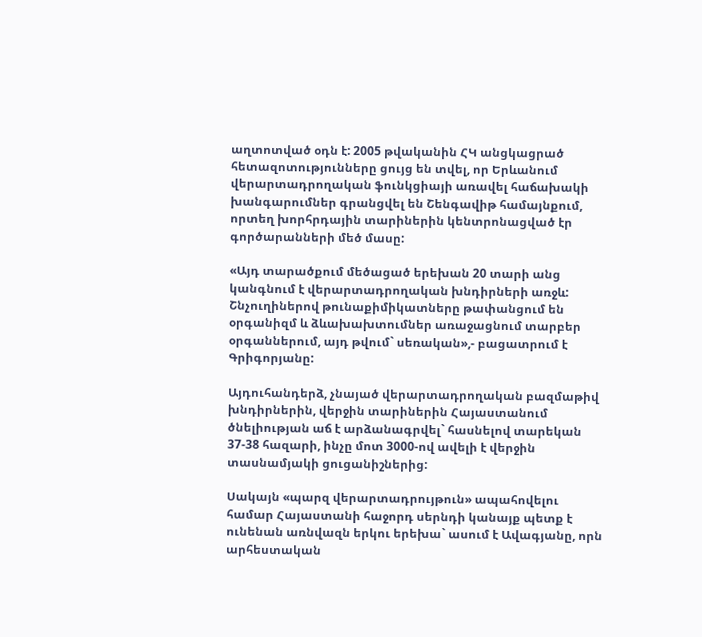աղտոտված օդն է: 2005 թվականին ՀԿ անցկացրած հետազոտությունները ցույց են տվել, որ Երևանում վերարտադրողական ֆունկցիայի առավել հաճախակի խանգարումներ գրանցվել են Շենգավիթ համայնքում, որտեղ խորհրդային տարիներին կենտրոնացված էր գործարանների մեծ մասը:

«Այդ տարածքում մեծացած երեխան 20 տարի անց կանգնում է վերարտադրողական խնդիրների առջև: Շնչուղիներով թունաքիմիկատները թափանցում են օրգանիզմ և ձևախախտումներ առաջացնում տարբեր օրգաններում, այդ թվում` սեռական»,- բացատրում է Գրիգորյանը:

Այդուհանդերձ, չնայած վերարտադրողական բազմաթիվ խնդիրներին, վերջին տարիներին Հայաստանում ծնելիության աճ է արձանագրվել` հասնելով տարեկան 37-38 հազարի, ինչը մոտ 3000-ով ավելի է վերջին տասնամյակի ցուցանիշներից:

Սակայն «պարզ վերարտադրույթուն» ապահովելու համար Հայաստանի հաջորդ սերնդի կանայք պետք է ունենան առնվազն երկու երեխա` ասում է Ավագյանը, որն արհեստական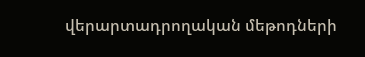վերարտադրողական մեթոդների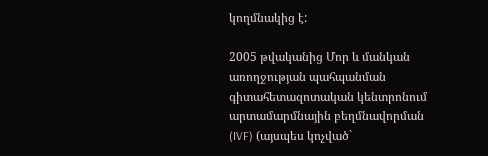կողմնակից է:

2005 թվականից Մոր և մանկան առողջության պահպանման գիտահետազոտական կենտրոնում արտամարմնային բեղմնավորման (IVF) (այսպես կոչված`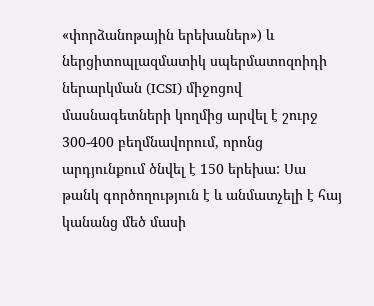«փորձանոթային երեխաներ») և ներցիտոպլազմատիկ սպերմատոզոիդի ներարկման (ICSI) միջոցով մասնագետների կողմից արվել է շուրջ 300-400 բեղմնավորում, որոնց արդյունքում ծնվել է 150 երեխա: Սա թանկ գործողություն է և անմատչելի է հայ կանանց մեծ մասի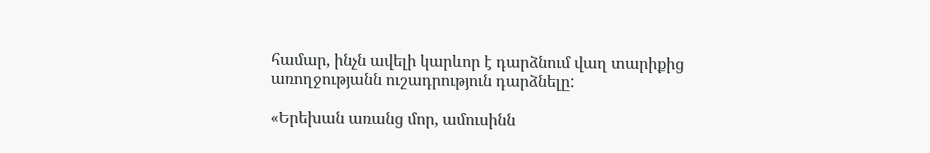համար, ինչն ավելի կարևոր է դարձնում վաղ տարիքից առողջությանն ուշադրություն դարձնելը:

«Երեխան առանց մոր, ամուսինն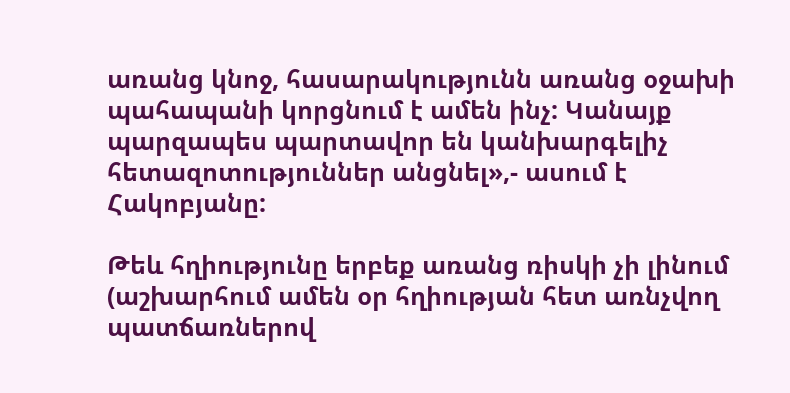առանց կնոջ, հասարակությունն առանց օջախի պահապանի կորցնում է ամեն ինչ: Կանայք պարզապես պարտավոր են կանխարգելիչ հետազոտություններ անցնել»,- ասում է Հակոբյանը:

Թեև հղիությունը երբեք առանց ռիսկի չի լինում (աշխարհում ամեն օր հղիության հետ առնչվող պատճառներով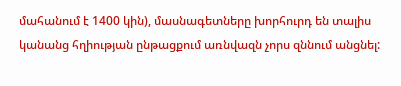մահանում է 1400 կին), մասնագետները խորհուրդ են տալիս կանանց հղիության ընթացքում առնվազն չորս զննում անցնել: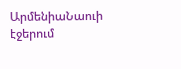ԱրմենիաՆաուի էջերում